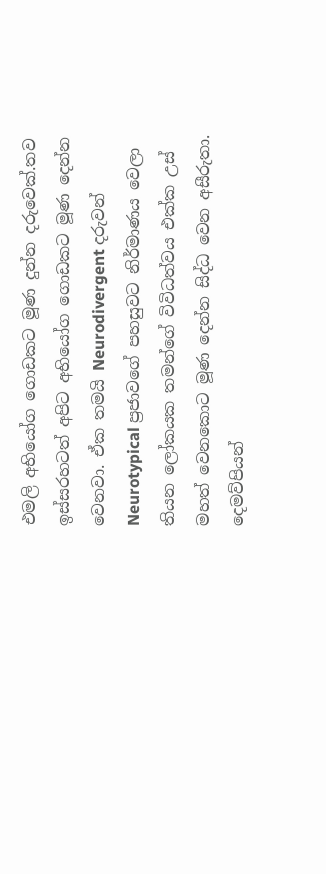එමලි අභියෝග ගොඩකට මූණ දුන්න දරුවෙක්.තව ඉස්සරහටත් අපිට අභියෝග ගොඩකට මූණ දෙන්න වෙනවා. ඒක තමයි Neurodivergent දරුවන් Neurotypical ප්‍රජාවගේ පහසුවට නිර්මාණය වෙලා තියන ලෝකයක තමන්ගේ විවිධත්වය එක්ක උස් මහත් වෙනකොට මූණ දෙන්න සිද්ධ වෙන අසීරුතා. දෙමව්පියන්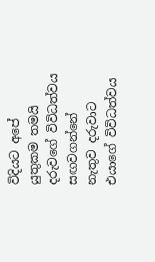විදියට අපේ යුතුකම තමයි දරුවගේ විවිධත්වය සඟවගන්නේ නැතුව දරුවාට එයාගේ විවිධත්වය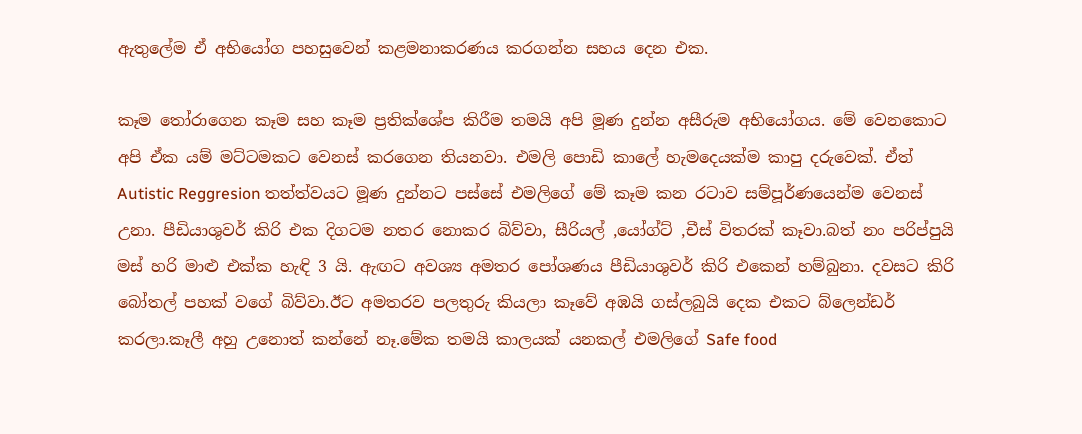ඇතුලේම ඒ අභියෝග පහසුවෙන් කළමනාකරණය කරගන්න සහය දෙන එක.

කෑම තෝරාගෙන කෑම සහ කෑම ප්‍රතික්ශේප කිරීම තමයි අපි මූණ දුන්න අසීරුම අභියෝගය. මේ වෙනකොට අපි ඒක යම් මට්ටමකට වෙනස් කරගෙන තියනවා. එමලි පොඩි කාලේ හැමදෙයක්ම කාපු දරුවෙක්. ඒත් Autistic Reggresion තත්ත්වයට මූණ දුන්නට පස්සේ එමලිගේ මේ කෑම කන රටාව සම්පූර්ණයෙන්ම වෙනස් උනා. පීඩියාශුවර් කිරි එක දිගටම නතර නොකර බිව්වා, සීරියල් ,යෝග්ට් ,චීස් විතරක් කෑවා.බත් නං පරිප්පුයි මස් හරි මාළු එක්ක හැඳි 3 යි. ඇඟට අවශ්‍ය අමතර පෝශණය පීඩියාශුවර් කිරි එකෙන් හම්බුනා. දවසට කිරි බෝතල් පහක් වගේ බිව්වා.ඊට අමතරව පලතුරු කියලා කෑවේ අඹයි ගස්ලබුයි දෙක එකට බ්ලෙන්ඩර් කරලා.කෑලී අහු උනොත් කන්නේ නෑ.මේක තමයි කාලයක් යනකල් එමලිගේ Safe food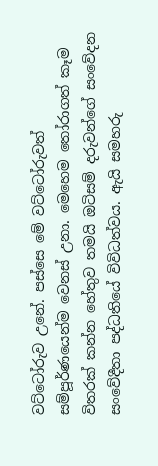වට්ටෝරුව උනේ. පස්සෙ මේ වට්ටෝරුවත් සම්පූර්ණයෙන්ම වෙනස් උනා. මෙහෙම තෝරාගත් කෑම විතරක් කන්න හේතුව තමයි ඔටිසම් දරුවන්ගේ සංවේදන සංවේදීතා පද්ධතියේ විවිධත්වය. ඇයි සමහරු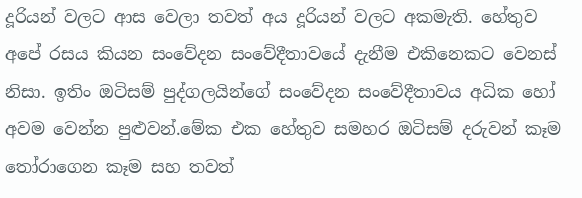දූරියන් වලට ආස වෙලා තවත් අය දූරියන් වලට අකමැති. හේතුව අපේ රසය කියන සංවේදන සංවේදීතාවයේ දැනීම එකිනෙකට වෙනස් නිසා. ඉතිං ඔටිසම් පුද්ගලයින්ගේ සංවේදන සංවේදීතාවය අධික හෝ අවම වෙන්න පුළුවන්.මේක එක හේතුව සමහර ඔටිසම් දරුවන් කෑම තෝරාගෙන කෑම සහ තවත්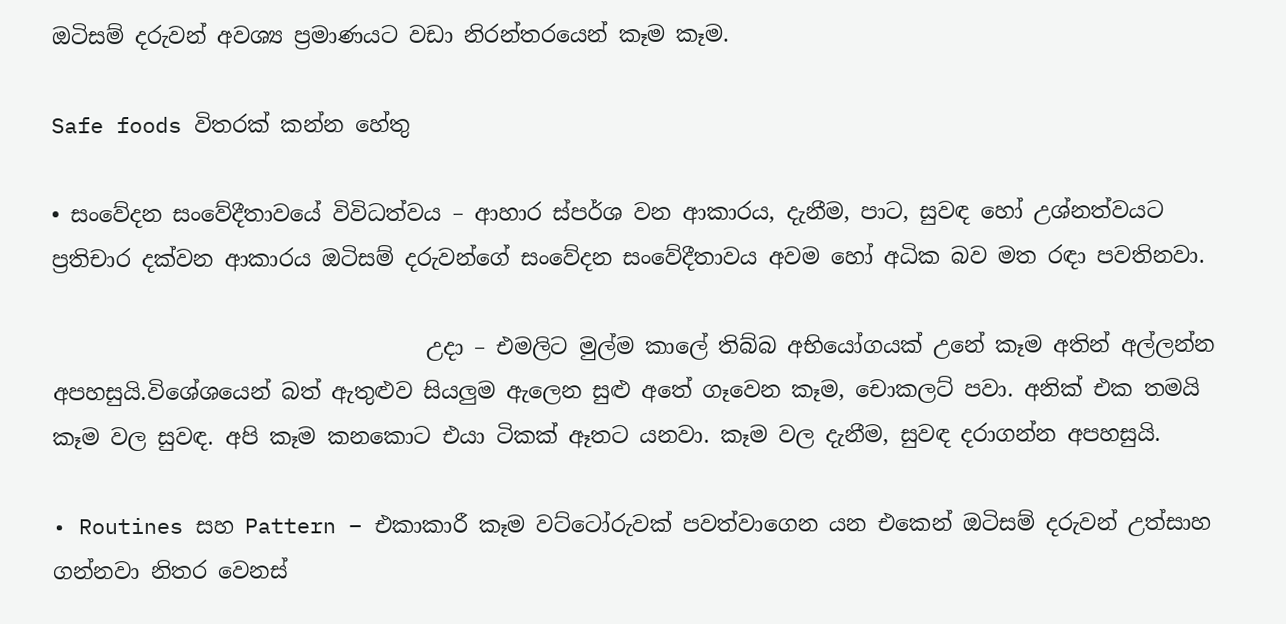ඔටිසම් දරුවන් අවශ්‍ය ප්‍රමාණයට වඩා නිරන්තරයෙන් කෑම කෑම.

Safe foods විතරක් කන්න හේතු

• සංවේදන සංවේදීතාවයේ විවිධත්වය – ආහාර ස්පර්ශ වන ආකාරය, දැනීම, පාට, සුවඳ හෝ උශ්නත්වයට ප්‍රතිචාර දක්වන ආකාරය ඔටිසම් දරුවන්ගේ සංවේදන සංවේදීතාවය අවම හෝ අධික බව මත රඳා පවතිනවා.

                                  උදා – එමලිට මුල්ම කාලේ තිබ්බ අභියෝගයක් උනේ කෑම අතින් අල්ලන්න අපහසුයි.විශේශයෙන් බත් ඇතුළුව සියලුම ඇලෙන සුළු අතේ ගෑවෙන කෑම, චොකලට් පවා. අනික් එක තමයි කෑම වල සුවඳ. අපි කෑම කනකොට එයා ටිකක් ඈතට යනවා. කෑම වල දැනීම, සුවඳ දරාගන්න අපහසුයි.

• Routines සහ Pattern – එකාකාරී කෑම වට්ටෝරුවක් පවත්වාගෙන යන එකෙන් ඔටිසම් දරුවන් උත්සාහ ගන්නවා නිතර වෙනස්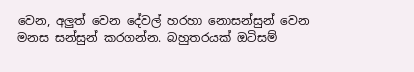වෙන, අලුත් වෙන දේවල් හරහා නොසන්සුන් වෙන මනස සන්සුන් කරගන්න. බහුතරයක් ඔටිසම්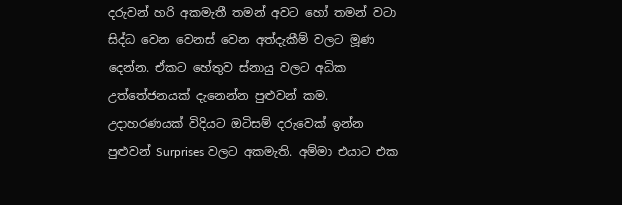දරුවන් හරි අකමැතී තමන් අවට හෝ තමන් වටා සිද්ධ වෙන වෙනස් වෙන අත්දැකීම් වලට මූණ දෙන්න. ඒකට හේතුව ස්නායු වලට අධික උත්තේජනයක් දැනෙන්න පුළුවන් කම. උදාහරණයක් විදියට ඔටිසම් දරුවෙක් ඉන්න පුළුවන් Surprises වලට අකමැති. අම්මා එයාට එක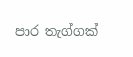පාර තැග්ගක්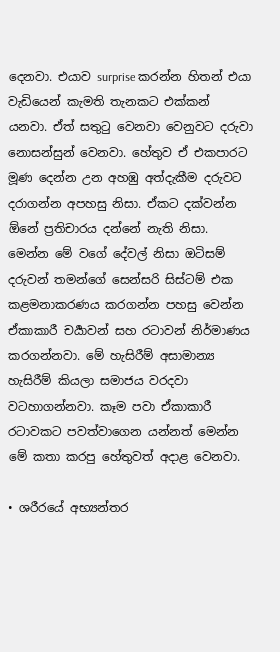දෙනවා. එයාව surprise කරන්න හිතන් එයා වැඩියෙන් කැමති තැනකට එක්කන් යනවා. ඒත් සතුටු වෙනවා වෙනුවට දරුවා නොසන්සුන් වෙනවා. හේතුව ඒ එකපාරට මූණ දෙන්න උන අහඹු අත්දැකීම දරුවට දරාගන්න අපහසු නිසා. ඒකට දක්වන්න ඕනේ ප්‍රතිචාරය දන්නේ නැති නිසා. මෙන්න මේ වගේ දේවල් නිසා ඔටිසම් දරුවන් තමන්ගේ සෙන්සරි සිස්ටම් එක කළමනාකරණය කරගන්න පහසු වෙන්න ඒකාකාරී චර්‍යාවන් සහ රටාවන් නිර්මාණය කරගන්නවා. මේ හැසිරීම් අසාමාන්‍ය හැසිරීම් කියලා සමාජය වරදවා වටහාගන්නවා. කෑම පවා ඒකාකාරී රටාවකට පවත්වාගෙන යන්නත් මෙන්න මේ කතා කරපු හේතුවත් අදාළ වෙනවා.

• ශරීරයේ අභ්‍යන්තර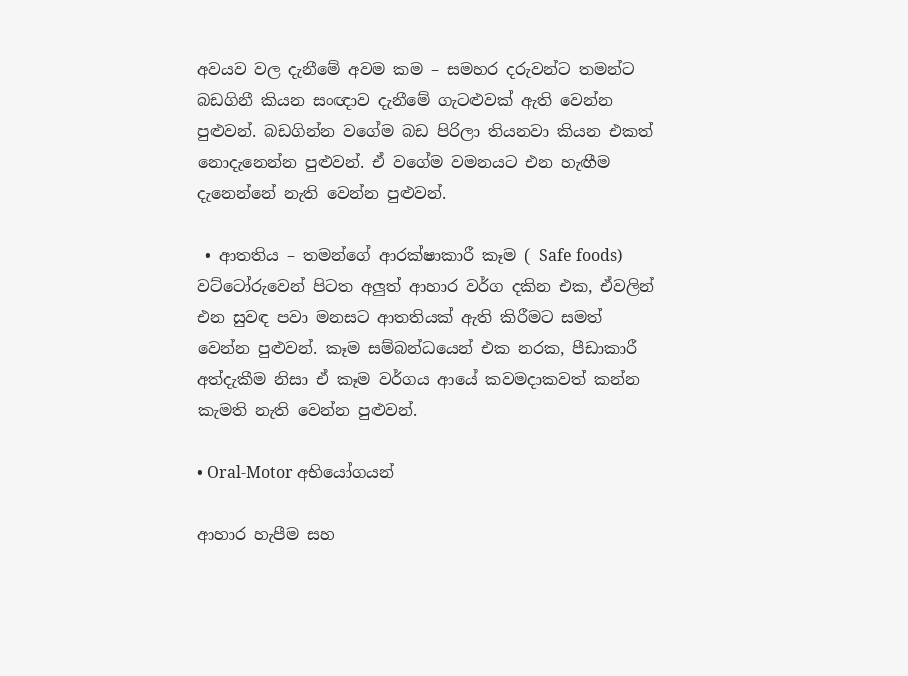අවයව වල දැනීමේ අවම කම – සමහර දරුවන්ට තමන්ට බඩගිනී කියන සංඥාව දැනීමේ ගැටළුවක් ඇති වෙන්න පුළුවන්. බඩගින්න වගේම බඩ පිරිලා තියනවා කියන එකත් නොදැනෙන්න පුළුවන්. ඒ වගේම වමනයට එන හැඟීම දැනෙන්නේ නැති වෙන්න පුළුවන්.

 • ආතතිය – තමන්ගේ ආරක්ෂාකාරී කෑම ( Safe foods) වට්ටෝරුවෙන් පිටත අලුත් ආහාර වර්ග දකින එක, ඒවලින් එන සුවඳ පවා මනසට ආතතියක් ඇති කිරීමට සමත් වෙන්න පුළුවන්. කෑම සම්බන්ධයෙන් එක නරක, පීඩාකාරී අත්දැකීම නිසා ඒ කෑම වර්ගය ආයේ කවමදාකවත් කන්න කැමති නැති වෙන්න පුළුවන්.

• Oral-Motor අභියෝගයන්

ආහාර හැපීම සහ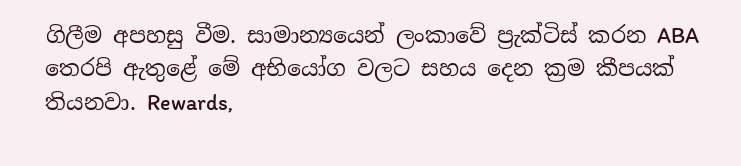ගිලීම අපහසු වීම. සාමාන්‍යයෙන් ලංකාවේ ප්‍රැක්ටිස් කරන ABA තෙරපි ඇතුළේ මේ අභියෝග වලට සහය දෙන ක්‍රම කීපයක් තියනවා. Rewards,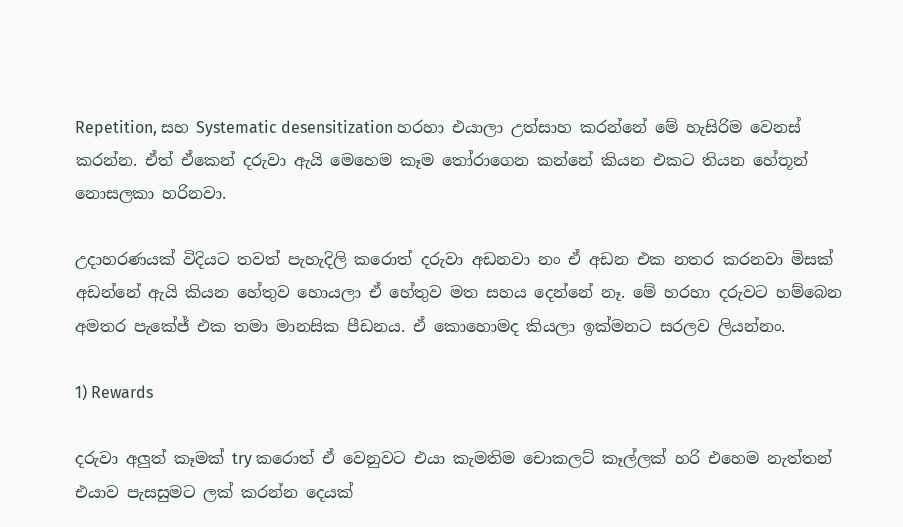Repetition, සහ Systematic desensitization හරහා එයාලා උත්සාහ කරන්නේ මේ හැසිරිම වෙනස් කරන්න. ඒත් ඒකෙන් දරුවා ඇයි මෙහෙම කෑම තෝරාගෙන කන්නේ කියන එකට තියන හේතූන් නොසලකා හරිනවා.

උදාහරණයක් විදියට තවත් පැහැදිලි කරොත් දරුවා අඩනවා නං ඒ අඩන එක නතර කරනවා මිසක් අඩන්නේ ඇයි කියන හේතුව හොයලා ඒ හේතුව මත සහය දෙන්නේ නෑ. මේ හරහා දරුවට හම්බෙන අමතර පැකේජ් එක තමා මානසික පීඩනය. ඒ කොහොමද කියලා ඉක්මනට සරලව ලියන්නං.

1) Rewards

දරුවා අලුත් කෑමක් try කරොත් ඒ වෙනුවට එයා කැමතිම චොකලට් කෑල්ලක් හරි එහෙම නැත්තන් එයාව පැසසුමට ලක් කරන්න දෙයක්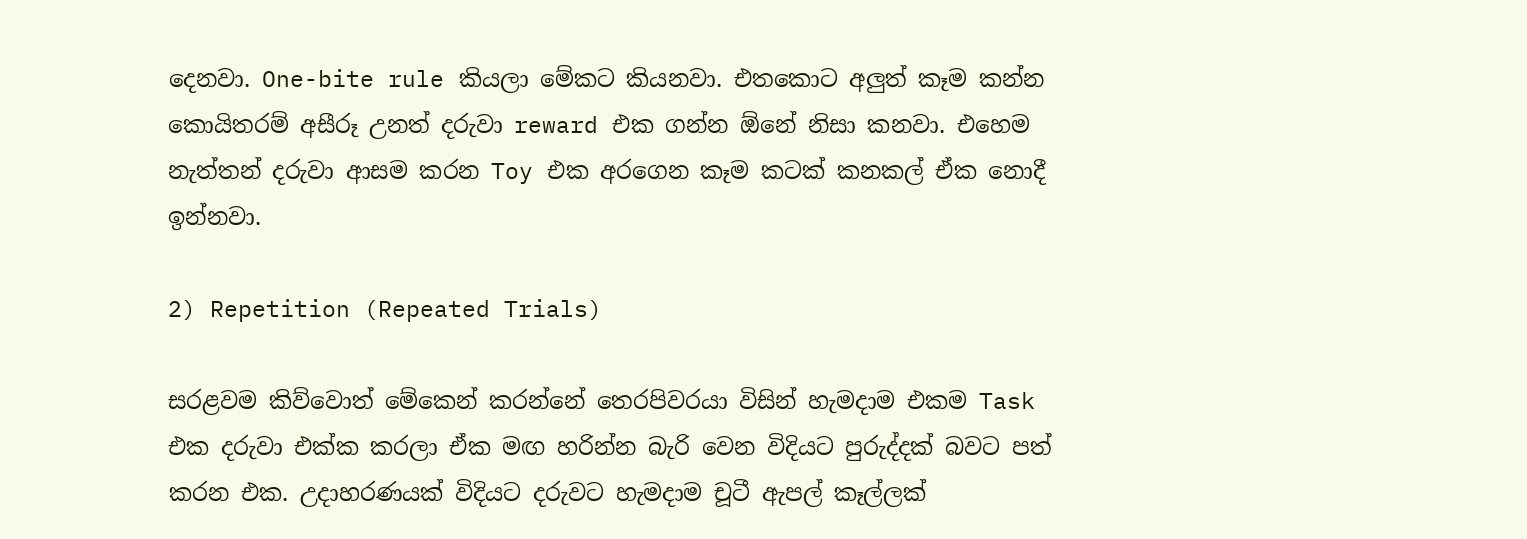දෙනවා. One-bite rule කියලා මේකට කියනවා. එතකොට අලුත් කෑම කන්න කොයිතරම් අසීරූ උනත් දරුවා reward එක ගන්න ඕනේ නිසා කනවා. එහෙම නැත්තන් දරුවා ආසම කරන Toy එක අරගෙන කෑම කටක් කනකල් ඒක නොදී ඉන්නවා.

2) Repetition (Repeated Trials)

සරළවම කිව්වොත් මේකෙන් කරන්නේ තෙරපිවරයා විසින් හැමදාම එකම Task එක දරුවා එක්ක කරලා ඒක මඟ හරින්න බැරි වෙන විදියට පුරුද්දක් බවට පත් කරන එක. උදාහරණයක් විදියට දරුවට හැමදාම චූටී ඇපල් කෑල්ලක්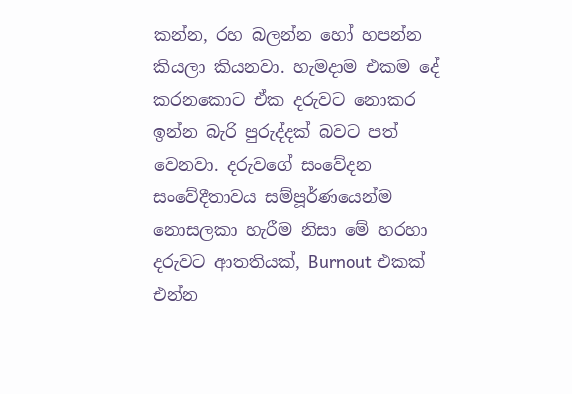කන්න, රහ බලන්න හෝ හපන්න කියලා කියනවා. හැමදාම එකම දේ කරනකොට ඒක දරුවට නොකර ඉන්න බැරි පුරුද්දක් බවට පත් වෙනවා. දරුවගේ සංවේදන සංවේදීතාවය සම්පූර්ණයෙන්ම නොසලකා හැරීම නිසා මේ හරහා දරුවට ආතතියක්, Burnout එකක් එන්න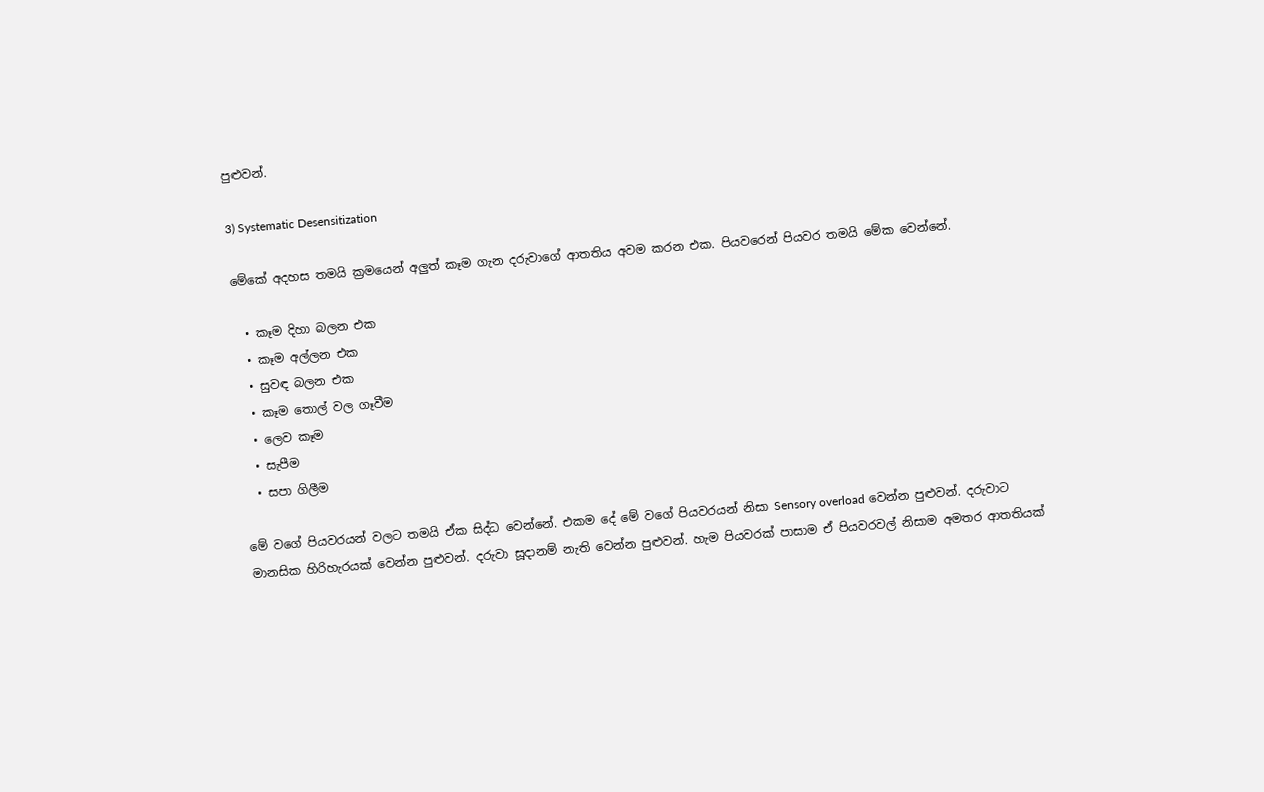පුළුවන්.

3) Systematic Desensitization

මේකේ අදහස තමයි ක්‍රමයෙන් අලුත් කෑම ගැන දරුවාගේ ආතතිය අවම කරන එක. පියවරෙන් පියවර තමයි මේක වෙන්නේ.

  • කෑම දිහා බලන එක
  • කෑම අල්ලන එක
  • සුවඳ බලන එක
  • කෑම තොල් වල ගෑවීම
  • ලෙව කෑම
  • සැපීම
  • සපා ගිලීම

මේ වගේ පියවරයන් වලට තමයි ඒක සිද්ධ වෙන්නේ. එකම දේ මේ වගේ පියවරයන් නිසා Sensory overload වෙන්න පුළුවන්. දරුවාට මානසික හිරිහැරයක් වෙන්න පුළුවන්. දරුවා සූදානම් නැති වෙන්න පුළුවන්. හැම පියවරක් පාසාම ඒ පියවරවල් නිසාම අමතර ආතතියක්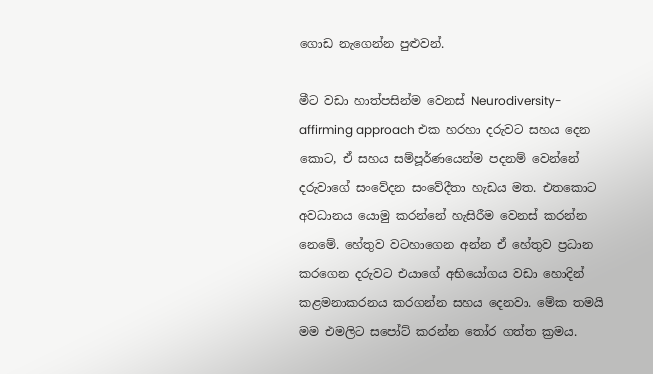ගොඩ නැගෙන්න පුළුවන්.

මීට වඩා හාත්පසින්ම වෙනස් Neurodiversity-affirming approach එක හරහා දරුවට සහය දෙන කොට, ඒ සහය සම්පූර්ණයෙන්ම පදනම් වෙන්නේ දරුවාගේ සංවේදන සංවේදීතා හැඩය මත. එතකොට අවධානය යොමු කරන්නේ හැසිරීම වෙනස් කරන්න නෙමේ. හේතුව වටහාගෙන අන්න ඒ හේතුව ප්‍රධාන කරගෙන දරුවට එයාගේ අභියෝගය වඩා හොදින් කළමනාකරනය කරගන්න සහය දෙනවා. මේක තමයි මම එමලිට සපෝට් කරන්න තෝර ගත්ත ක්‍රමය.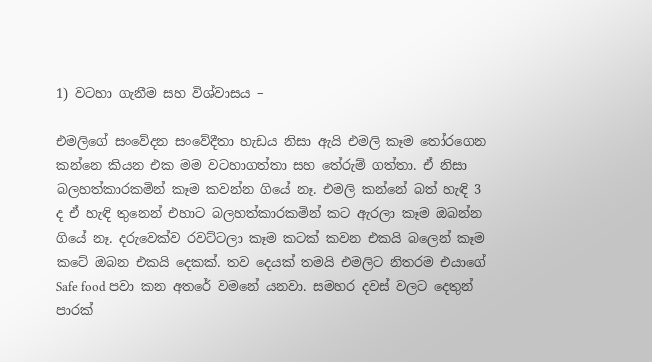1) වටහා ගැනීම සහ විශ්වාසය –

එමලිගේ සංවේදන සංවේදීතා හැඩය නිසා ඇයි එමලි කෑම තෝරගෙන කන්නෙ කියන එක මම වටහාගත්තා සහ තේරුම් ගත්තා. ඒ නිසා බලහත්කාරකමින් කෑම කවන්න ගියේ නෑ. එමලි කන්නේ බත් හැඳි 3 ද ඒ හැඳි තුනෙන් එහාට බලහත්කාරකමින් කට ඇරලා කෑම ඔබන්න ගියේ නෑ. දරුවෙක්ව රවට්ටලා කෑම කටක් කවන එකයි බලෙන් කෑම කටේ ඔබන එකයි දෙකක්. තව දෙයක් තමයි එමලිට නිතරම එයාගේ Safe food පවා කන අතරේ වමනේ යනවා. සමහර දවස් වලට දෙතුන් පාරක්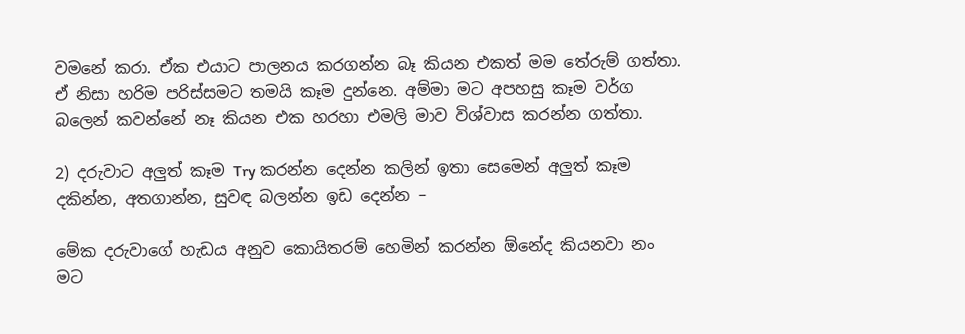වමනේ කරා. ඒක එයාට පාලනය කරගන්න බෑ කියන එකත් මම තේරුම් ගත්තා. ඒ නිසා හරිම පරිස්සමට තමයි කෑම දුන්නෙ. අම්මා මට අපහසු කෑම වර්ග බලෙන් කවන්නේ නෑ කියන එක හරහා එමලි මාව විශ්වාස කරන්න ගත්තා.

2) දරුවාට අලුත් කෑම Try කරන්න දෙන්න කලින් ඉතා සෙමෙන් අලුත් කෑම දකින්න, අතගාන්න, සුවඳ බලන්න ඉඩ දෙන්න –

මේක දරුවාගේ හැඩය අනුව කොයිතරම් හෙමින් කරන්න ඕනේද කියනවා නං මට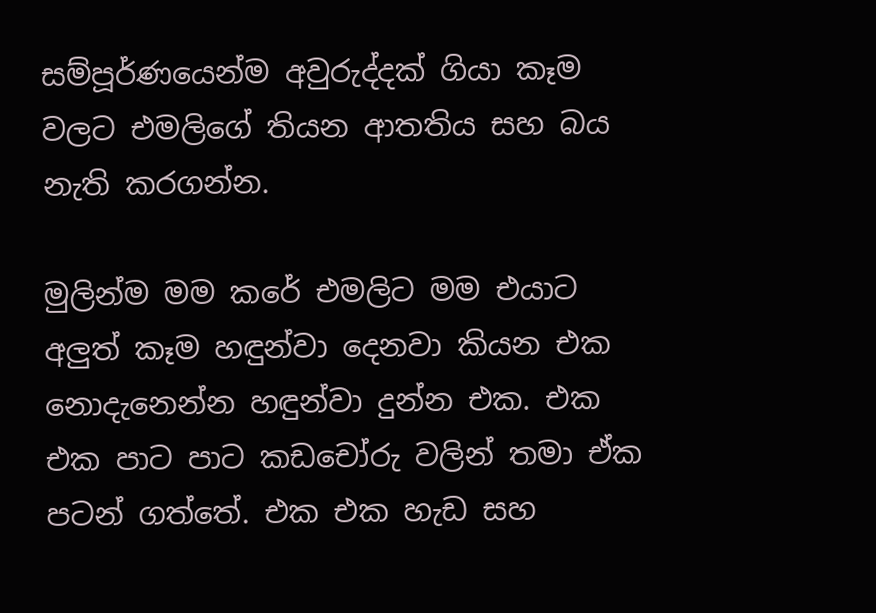සම්පූර්ණයෙන්ම අවුරුද්දක් ගියා කෑම වලට එමලිගේ තියන ආතතිය සහ බය නැති කරගන්න.

මුලින්ම මම කරේ එමලිට මම එයාට අලුත් කෑම හඳුන්වා දෙනවා කියන එක නොදැනෙන්න හඳුන්වා දුන්න එක. එක එක පාට පාට කඩචෝරු වලින් තමා ඒක පටන් ගත්තේ. එක එක හැඩ සහ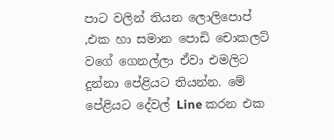පාට වලින් තියන ලොලිපොප් ,එක හා සමාන පොඩි චොකලට් වගේ ගෙනල්ලා ඒවා එමලිට දුන්නා පේළියට තියන්න. මේ පේළියට දේවල් Line කරන එක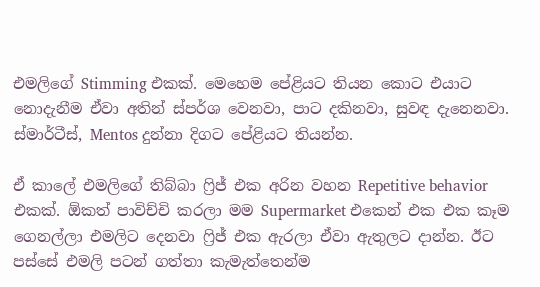එමලිගේ Stimming එකක්. මෙහෙම පේළියට තියන කොට එයාට නොදැනීම ඒවා අතින් ස්පර්ශ වෙනවා, පාට දකිනවා, සුවඳ දැනෙනවා. ස්මාර්ටීස්, Mentos දුන්නා දිගට පේළියට තියන්න.

ඒ කාලේ එමලිගේ තිබ්බා ෆ්‍රිජ් එක අරින වහන Repetitive behavior එකක්. ඕකත් පාවිච්චි කරලා මම Supermarket එකෙන් එක එක කෑම ගෙනල්ලා එමලිට දෙනවා ෆ්‍රිජ් එක ඇරලා ඒවා ඇතුලට දාන්න. ඊට පස්සේ එමලි පටන් ගත්තා කැමැත්තෙන්ම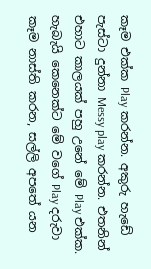කෑම එක්ක Play කරන්න. අකුරු හැඩේ පැස්ටා දුන්නා Messy play කරන්න. එතනින් එහාට කාලයක් පහු උනේ මේ Play එක්ක. හැබැයි කෙනෙක්ට මේ වගේ Play දරුවා කෑම නාස්ති කරන, සල්ලි අපතේ යන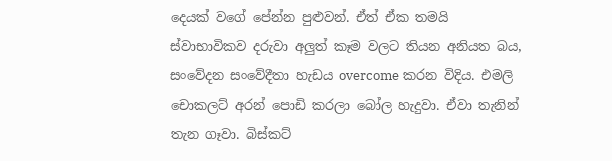දෙයක් වගේ පේන්න පුළුවන්. ඒත් ඒක තමයි ස්වාභාවිකව දරුවා අලුත් කෑම වලට තියන අනියත බය, සංවේදන සංවේදීතා හැඩය overcome කරන විදිය. එමලි චොකලට් අරන් පොඩි කරලා බෝල හැදුවා. ඒවා තැනින් තැන ගෑවා. බිස්කට්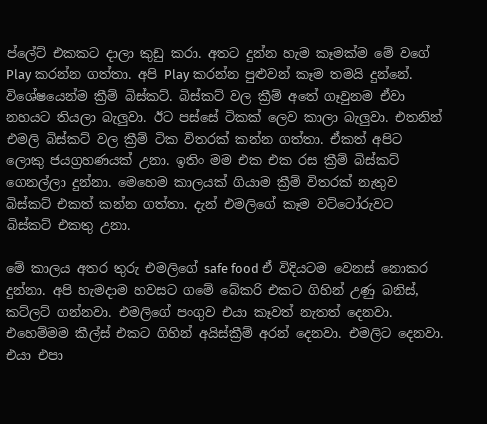ප්ලේට් එකකට දාලා කුඩු කරා. අතට දුන්න හැම කෑමක්ම මේ වගේ Play කරන්න ගත්තා. අපි Play කරන්න පුළුවන් කෑම තමයි දුන්නේ. විශේෂයෙන්ම ක්‍රීම් බිස්කට්. බිස්කට් වල ක්‍රීම් අතේ ගෑවුනම ඒවා නහයට තියලා බැලුවා. ඊට පස්සේ ටිකක් ලෙව කාලා බැලුවා. එතනින් එමලි බිස්කට් වල ක්‍රීම් ටික විතරක් කන්න ගත්තා. ඒකත් අපිට ලොකු ජයග්‍රහණයක් උනා. ඉතිං මම එක එක රස ක්‍රීම් බිස්කට් ගෙනල්ලා දුන්නා. මෙහෙම කාලයක් ගියාම ක්‍රීම් විතරක් නැතුව බිස්කට් එකත් කන්න ගත්තා. දැන් එමලිගේ කෑම වට්ටෝරුවට බිස්කට් එකතු උනා.

මේ කාලය අතර තුරු එමලිගේ safe food ඒ විදියටම වෙනස් නොකර දුන්නා. අපි හැමදාම හවසට ගමේ බේකරි එකට ගිහින් උණු බනිස්, කට්ලට් ගන්නවා. එමලිගේ පංගුව එයා කෑවත් නැතත් දෙනවා. එහෙම්මම කීල්ස් එකට ගිහින් අයිස්ක්‍රීම් අරන් දෙනවා. එමලිට දෙනවා. එයා එපා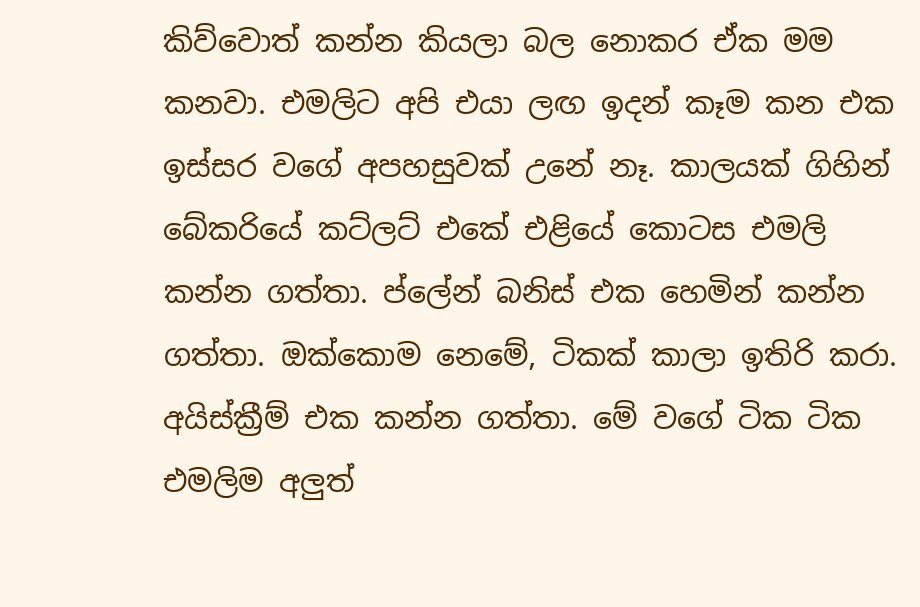කිව්වොත් කන්න කියලා බල නොකර ඒක මම කනවා. එමලිට අපි එයා ලඟ ඉදන් කෑම කන එක ඉස්සර වගේ අපහසුවක් උනේ නෑ. කාලයක් ගිහින් බේකරියේ කට්ලට් එකේ එළියේ කොටස එමලි කන්න ගත්තා. ප්ලේන් බනිස් එක හෙමින් කන්න ගත්තා. ඔක්කොම නෙමේ, ටිකක් කාලා ඉතිරි කරා. අයිස්ක්‍රීම් එක කන්න ගත්තා. මේ වගේ ටික ටික එමලිම අලුත්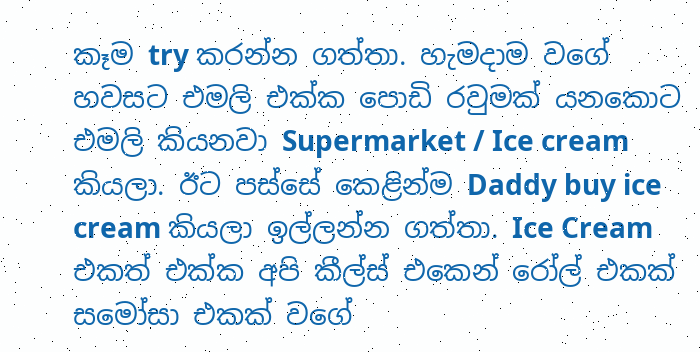කෑම try කරන්න ගත්තා. හැමදාම වගේ හවසට එමලි එක්ක පොඩි රවුමක් යනකොට එමලි කියනවා Supermarket / Ice cream කියලා. ඊට පස්සේ කෙළින්ම Daddy buy ice cream කියලා ඉල්ලන්න ගත්තා. Ice Cream එකත් එක්ක අපි කීල්ස් එකෙන් රෝල් එකක් සමෝසා එකක් වගේ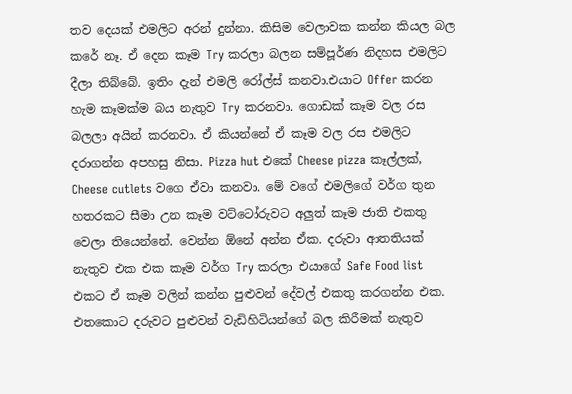තව දෙයක් එමලිට අරන් දුන්නා. කිසිම වෙලාවක කන්න කියල බල කරේ නෑ. ඒ දෙන කෑම Try කරලා බලන සම්පූර්ණ නිදහස එමලිට දීලා තිබ්බේ. ඉතිං දැන් එමලි රෝල්ස් කනවා.එයාට Offer කරන හැම කෑමක්ම බය නැතුව Try කරනවා. ගොඩක් කෑම වල රස බලලා අයින් කරනවා. ඒ කියන්නේ ඒ කෑම වල රස එමලිට දරාගන්න අපහසු නිසා. Pizza hut එකේ Cheese pizza කෑල්ලක්, Cheese cutlets වගෙ ඒවා කනවා. මේ වගේ එමලිගේ වර්ග තුන හතරකට සීමා උන කෑම වට්ටෝරුවට අලුත් කෑම ජාති එකතු වෙලා තියෙන්නේ. වෙන්න ඕනේ අන්න ඒක. දරුවා ආතතියක් නැතුව එක එක කෑම වර්ග Try කරලා එයාගේ Safe Food list එකට ඒ කෑම වලින් කන්න පුළුවන් දේවල් එකතු කරගන්න එක. එතකොට දරුවට පුළුවන් වැඩිහිටියන්ගේ බල කිරීමක් නැතුව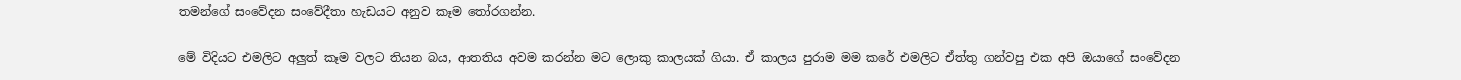තමන්ගේ සංවේදන සංවේදීතා හැඩයට අනුව කෑම තෝරගන්න.

මේ විදියට එමලිට අලුත් කෑම වලට තියන බය, ආතතිය අවම කරන්න මට ලොකු කාලයක් ගියා. ඒ කාලය පුරාම මම කරේ එමලිට ඒත්තු ගන්වපු එක අපි ඔයාගේ සංවේදන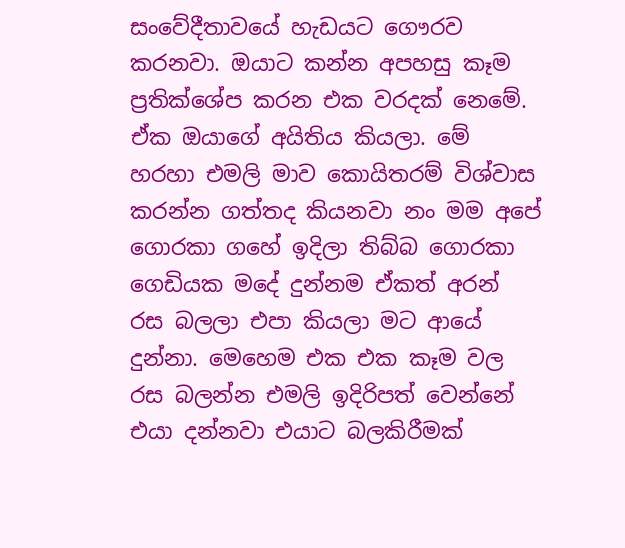සංවේදීතාවයේ හැඩයට ගෞරව කරනවා. ඔයාට කන්න අපහසු කෑම ප්‍රතික්ශේප කරන එක වරදක් නෙමේ. ඒක ඔයාගේ අයිතිය කියලා. මේ හරහා එමලි මාව කොයිතරම් විශ්වාස කරන්න ගත්තද කියනවා නං මම අපේ ගොරකා ගහේ ඉදිලා තිබ්බ ගොරකා ගෙඩියක මදේ දුන්නම ඒකත් අරන් රස බලලා එපා කියලා මට ආයේ දුන්නා. මෙහෙම එක එක කෑම වල රස බලන්න එමලි ඉදිරිපත් වෙන්නේ එයා දන්නවා එයාට බලකිරීමක්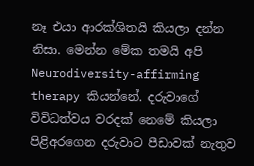නෑ එයා ආරක්ශිතයි කියලා දන්න නිසා. මෙන්න මේක තමයි අපි Neurodiversity-affirming therapy කියන්නේ. දරුවාගේ විවිධත්වය වරදක් නෙමේ කියලා පිළිඅරගෙන දරුවාට පීඩාවක් නැතුව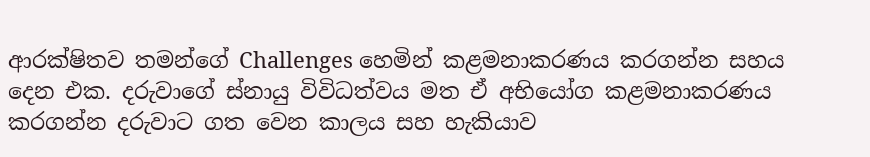ආරක්ෂිතව තමන්ගේ Challenges හෙමින් කළමනාකරණය කරගන්න සහය දෙන එක. දරුවාගේ ස්නායු විවිධත්වය මත ඒ අභියෝග කළමනාකරණය කරගන්න දරුවාට ගත වෙන කාලය සහ හැකියාව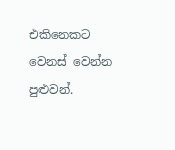එකිනෙකට වෙනස් වෙන්න පුළුවන්.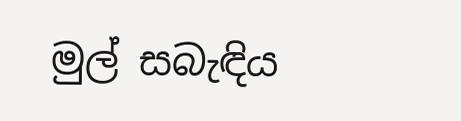මුල් සබැඳිය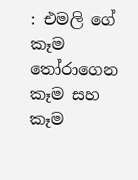: එමලි ගේ කෑම තෝරාගෙන කෑම සහ කෑම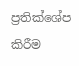ප්‍රතික්ශේප කිරීම